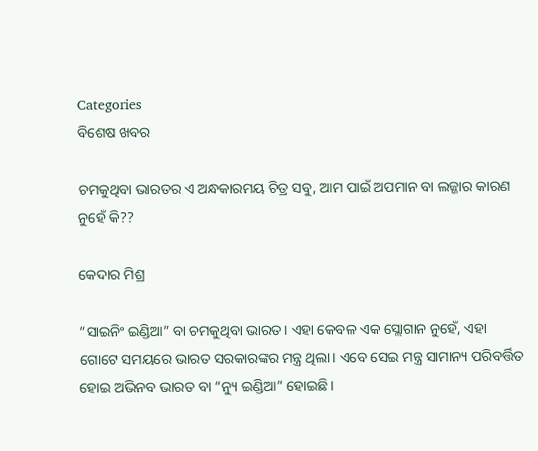Categories
ବିଶେଷ ଖବର

ଚମକୁଥିବା ଭାରତର ଏ ଅନ୍ଧକାରମୟ ଚିତ୍ର ସବୁ, ଆମ ପାଇଁ ଅପମାନ ବା ଲଜ୍ଜାର କାରଣ ନୁହେଁ କି??

କେଦାର ମିଶ୍ର

“ସାଇନିଂ ଇଣ୍ଡିଆ” ବା ଚମକୁଥିବା ଭାରତ। ଏହା କେବଳ ଏକ ସ୍ଲୋଗାନ ନୁହେଁ, ଏହା ଗୋଟେ ସମୟରେ ଭାରତ ସରକାରଙ୍କର ମନ୍ତ୍ର ଥିଲା। ଏବେ ସେଇ ମନ୍ତ୍ର ସାମାନ୍ୟ ପରିବର୍ତ୍ତିତ ହୋଇ ଅଭିନବ ଭାରତ ବା “ନ୍ୟୁ ଇଣ୍ଡିଆ” ହୋଇଛି।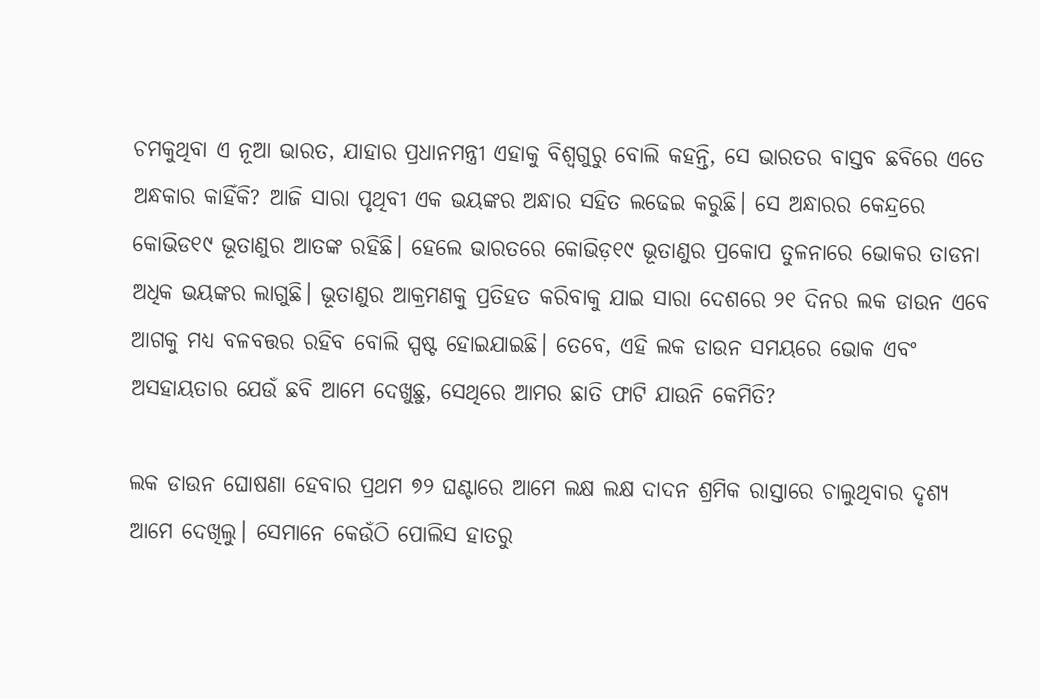ଚମକୁଥିବା ଏ ନୂଆ ଭାରତ, ଯାହାର ପ୍ରଧାନମନ୍ତ୍ରୀ ଏହାକୁ ବିଶ୍ଵଗୁରୁ ବୋଲି କହନ୍ତି, ସେ ଭାରତର ବାସ୍ତବ ଛବିରେ ଏତେ ଅନ୍ଧକାର କାହିଁକି? ଆଜି ସାରା ପୃଥିବୀ ଏକ ଭୟଙ୍କର ଅନ୍ଧାର ସହିତ ଲଢେଇ କରୁଛି। ସେ ଅନ୍ଧାରର କେନ୍ଦ୍ରରେ କୋଭିଡ୧୯ ଭୂତାଣୁର ଆତଙ୍କ ରହିଛି। ହେଲେ ଭାରତରେ କୋଭିଡ଼୧୯ ଭୂତାଣୁର ପ୍ରକୋପ ତୁଳନାରେ ଭୋକର ତାଡନା ଅଧିକ ଭୟଙ୍କର ଲାଗୁଛି। ଭୂତାଣୁର ଆକ୍ରମଣକୁ ପ୍ରତିହତ କରିବାକୁ ଯାଇ ସାରା ଦେଶରେ ୨୧ ଦିନର ଲକ ଡାଉନ ଏବେ ଆଗକୁ ମଧ୍ୟ ବଳବତ୍ତର ରହିବ ବୋଲି ସ୍ପଷ୍ଟ ହୋଇଯାଇଛି। ତେବେ, ଏହି ଲକ ଡାଉନ ସମୟରେ ଭୋକ ଏବଂ ଅସହାୟତାର ଯେଉଁ ଛବି ଆମେ ଦେଖୁଛୁ, ସେଥିରେ ଆମର ଛାତି ଫାଟି ଯାଉନି କେମିତି?

ଲକ ଡାଉନ ଘୋଷଣା ହେବାର ପ୍ରଥମ ୭୨ ଘଣ୍ଟାରେ ଆମେ ଲକ୍ଷ ଲକ୍ଷ ଦାଦନ ଶ୍ରମିକ ରାସ୍ତାରେ ଚାଲୁଥିବାର ଦୃଶ୍ୟ ଆମେ ଦେଖିଲୁ। ସେମାନେ କେଉଁଠି ପୋଲିସ ହାତରୁ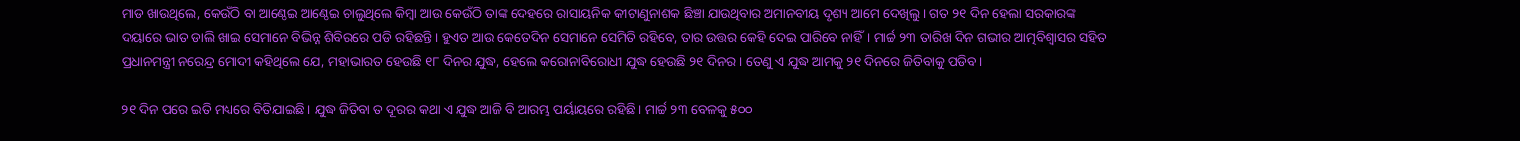ମାଡ ଖାଉଥିଲେ, କେଉଁଠି ବା ଆଣ୍ଠେଇ ଆଣ୍ଠେଇ ଚାଲୁଥିଲେ କିମ୍ବା ଆଉ କେଉଁଠି ତାଙ୍କ ଦେହରେ ରାସାୟନିକ କୀଟାଣୁନାଶକ ଛିଞ୍ଚା ଯାଉଥିବାର ଅମାନବୀୟ ଦୃଶ୍ୟ ଆମେ ଦେଖିଲୁ। ଗତ ୨୧ ଦିନ ହେଲା ସରକାରଙ୍କ ଦୟାରେ ଭାତ ଡାଲି ଖାଇ ସେମାନେ ବିଭିନ୍ନ ଶିବିରରେ ପଡି ରହିଛନ୍ତି। ହୁଏତ ଆଉ କେତେଦିନ ସେମାନେ ସେମିତି ରହିବେ, ତାର ଉତ୍ତର କେହି ଦେଇ ପାରିବେ ନାହିଁ। ମାର୍ଚ୍ଚ ୨୩ ତାରିଖ ଦିନ ଗଭୀର ଆତ୍ମବିଶ୍ବାସର ସହିତ ପ୍ରଧାନମନ୍ତ୍ରୀ ନରେନ୍ଦ୍ର ମୋଦୀ କହିଥିଲେ ଯେ, ମହାଭାରତ ହେଉଛି ୧୮ ଦିନର ଯୁଦ୍ଧ, ହେଲେ କରୋନାବିରୋଧୀ ଯୁଦ୍ଧ ହେଉଛି ୨୧ ଦିନର। ତେଣୁ ଏ ଯୁଦ୍ଧ ଆମକୁ ୨୧ ଦିନରେ ଜିତିବାକୁ ପଡିବ।

୨୧ ଦିନ ପରେ ଇତି ମଧ୍ୟରେ ବିତିଯାଇଛି। ଯୁଦ୍ଧ ଜିତିବା ତ ଦୂରର କଥା ଏ ଯୁଦ୍ଧ ଆଜି ବି ଆରମ୍ଭ ପର୍ୟାୟରେ ରହିଛି। ମାର୍ଚ୍ଚ ୨୩ ବେଳକୁ ୫୦୦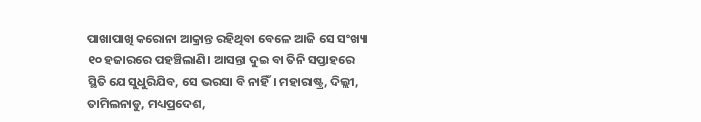ପାଖାପାଖି କରୋନା ଆକ୍ରାନ୍ତ ରହିଥିବା ବେଳେ ଆଜି ସେ ସଂଖ୍ୟା ୧୦ ହଜାରରେ ପହଞ୍ଚିଲାଣି। ଆସନ୍ତା ଦୁଇ ବା ତିନି ସପ୍ତାହରେ ସ୍ଥିତି ଯେ ସୁଧୁରିଯିବ, ସେ ଭରସା ବି ନାହିଁ। ମହାରାଷ୍ଟ୍ର, ଦିଲ୍ଲୀ, ତାମିଲନାଡୁ, ମଧ୍ୟପ୍ରଦେଶ,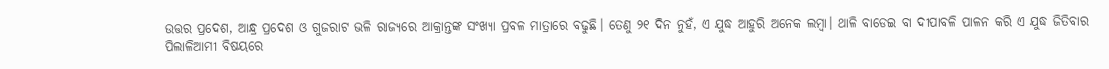ଉତ୍ତର ପ୍ରଦେଶ, ଆନ୍ଧ୍ର ପ୍ରଦେଶ ଓ ଗୁଜରାଟ ଭଳି ରାଜ୍ୟରେ ଆକ୍ରାନ୍ତଙ୍କ ସଂଖ୍ୟା ପ୍ରବଳ ମାତ୍ରାରେ ବଢୁଛି। ତେଣୁ ୨୧ ଦିନ ନୁହଁ, ଏ ଯୁଦ୍ଧ ଆହୁରି ଅନେକ ଲମ୍ବା। ଥାଳି ବାଡେଇ ବା ଦୀପାବଳି ପାଳନ କରି ଏ ଯୁଦ୍ଧ ଜିତିବାର ପିଲାଳିଆମୀ ବିଷୟରେ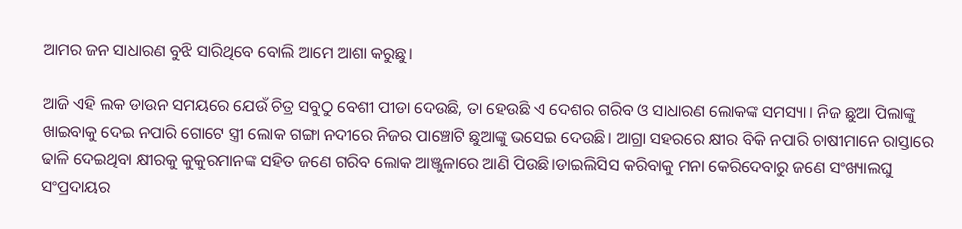ଆମର ଜନ ସାଧାରଣ ବୁଝି ସାରିଥିବେ ବୋଲି ଆମେ ଆଶା କରୁଛୁ।

ଆଜି ଏହି ଲକ ଡାଉନ ସମୟରେ ଯେଉଁ ଚିତ୍ର ସବୁଠୁ ବେଶୀ ପୀଡା ଦେଉଛି, ତା ହେଉଛି ଏ ଦେଶର ଗରିବ ଓ ସାଧାରଣ ଲୋକଙ୍କ ସମସ୍ୟା। ନିଜ ଛୁଆ ପିଲାଙ୍କୁ ଖାଇବାକୁ ଦେଇ ନପାରି ଗୋଟେ ସ୍ତ୍ରୀ ଲୋକ ଗଙ୍ଗା ନଦୀରେ ନିଜର ପାଞ୍ଚୋଟି ଛୁଆଙ୍କୁ ଭସେଇ ଦେଉଛି। ଆଗ୍ରା ସହରରେ କ୍ଷୀର ବିକି ନପାରି ଚାଷୀମାନେ ରାସ୍ତାରେ ଢାଳି ଦେଇଥିବା କ୍ଷୀରକୁ କୁକୁରମାନଙ୍କ ସହିତ ଜଣେ ଗରିବ ଲୋକ ଆଞ୍ଜୁଳାରେ ଆଣି ପିଉଛି।ଡାଇଲିସିସ କରିବାକୁ ମନା କେରିଦେବାରୁ ଜଣେ ସଂଖ୍ୟାଲଘୁ ସଂପ୍ରଦାୟର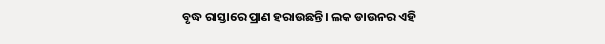ବୃଦ୍ଧ ରାସ୍ତାରେ ପ୍ରାଣ ହରାଉଛନ୍ତି। ଲକ ଡାଉନର ଏହି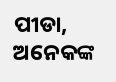ପୀଡା, ଅନେକଙ୍କ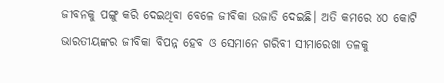ଜୀବନକୁ ପଙ୍ଗୁ କରି ଦେଇଥିବା ବେଳେ ଜୀବିକା ଉଜାଡି ଦେଇଛି। ଅତି କମରେ ୪୦ କୋଟି ଭାରତୀୟଙ୍କର ଜୀବିକା ବିପନ୍ନ ହେବ ଓ ସେମାନେ ଗରିବୀ ସୀମାରେଖା ତଳକୁ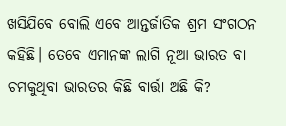ଖସିଯିବେ ବୋଲି ଏବେ ଆନ୍ତର୍ଜାତିକ ଶ୍ରମ ସଂଗଠନ କହିଛି। ତେବେ ଏମାନଙ୍କ ଲାଗି ନୂଆ ଭାରତ ବା ଚମକୁଥିବା ଭାରତର କିଛି ବାର୍ତ୍ତା ଅଛି କି?